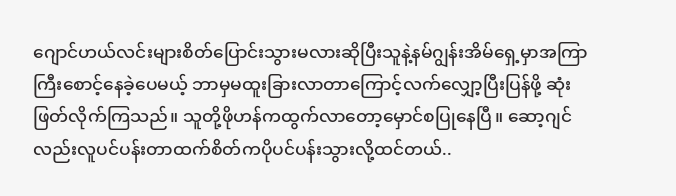ဂျောင်ဟယ်လင်းများစိတ်ပြောင်းသွားမလားဆိုပြီးသူနဲ့နမ်ဂျွန်းအိမ်ရှေ့မှာအကြာကြီးစောင့်နေခဲ့ပေမယ့် ဘာမှမထူးခြားလာတာကြောင့်လက်လျှော့ပြီးပြန်ဖို့ ဆုံးဖြတ်လိုက်ကြသည်။ သူတို့ဖိုဟန်ကထွက်လာတော့မှောင်စပြုနေပြီ။ ဆော့ဂျင်လည်းလူပင်ပန်းတာထက်စိတ်ကပိုပင်ပန်းသွားလို့ထင်တယ်..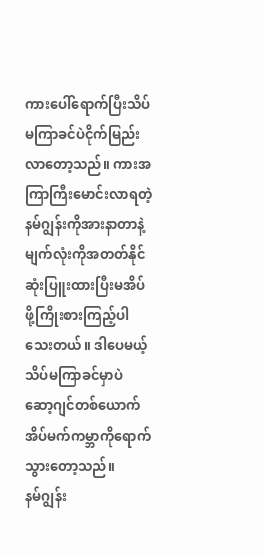ကားပေါ်ရောက်ပြီးသိပ်မကြာခင်ပဲငိုက်မြည်းလာတော့သည်။ ကားအကြာကြီးမောင်းလာရတဲ့နမ်ဂျွန်းကိုအားနာတာနဲ့မျက်လုံးကိုအတတ်နိုင်ဆုံးပြူးထားပြီးမအိပ်ဖို့ကြိုးစားကြည့်ပါသေးတယ်။ ဒါပေမယ့် သိပ်မကြာခင်မှာပဲ ဆော့ဂျင်တစ်ယောက်အိပ်မက်ကမ္ဘာကိုရောက်သွားတော့သည်။
နမ်ဂျွန်း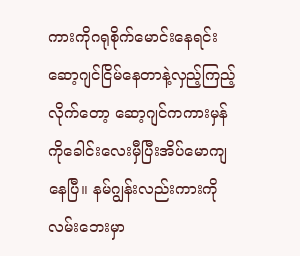ကားကိုဂရုစိုက်မောင်းနေရင်း ဆော့ဂျင်ငြိမ်နေတာနဲ့လှည့်ကြည့်လိုက်တော့ ဆော့ဂျင်ကကားမှန်ကိုခေါင်းလေးမှီပြီးအိပ်မောကျနေပြီ။ နမ်ဂျွန်းလည်းကားကိုလမ်းဘေးမှာ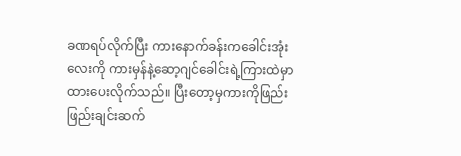ခဏရပ်လိုက်ပြီး ကားနောက်ခန်းကခေါင်းအုံးလေးကို ကားမှန်နဲ့ဆော့ဂျင်ခေါင်းရဲ့ကြားထဲမှာ ထားပေးလိုက်သည်။ ပြီးတော့မှကားကိုဖြည်းဖြည်းချင်းဆက်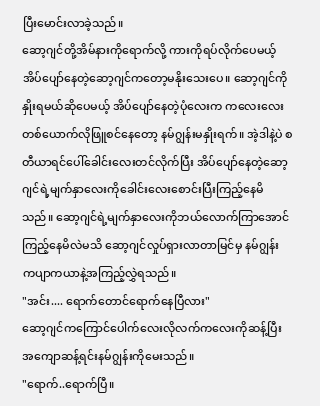ပြီးမောင်းလာခဲ့သည်။
ဆော့ဂျင်တို့အိမ်နားကိုရောက်လို့ ကားကိုရပ်လိုက်ပေမယ့်အိပ်ပျော်နေတဲ့ဆော့ဂျင်ကတော့မနိုးသေးပေ။ ဆော့ဂျင်ကို နှိုးရမယ်ဆိုပေမယ့် အိပ်ပျော်နေတဲ့ပုံလေးက ကလေးလေးတစ်ယောက်လိုဖြူစင်နေတော့ နမ်ဂျွန်းမနှိုးရက်။ အဲ့ဒါနဲ့ပဲ စတီယာရင်ပေါ်ခေါင်းလေးတင်လိုက်ပြီး အိပ်ပျော်နေတဲ့ဆော့ဂျင်ရဲ့မျက်နှာလေးကိုခေါင်းလေးစောင်းပြီးကြည့်နေမိသည်။ ဆော့ဂျင်ရဲ့မျက်နှာလေးကိုဘယ်လောက်ကြာအောင်ကြည့်နေမိလဲမသိ ဆော့ဂျင်လှုပ်ရှားလာတာမြင်မှ နမ်ဂျွန်း ကပျာကယာနဲ့အကြည့်လွှဲရသည်။
"အင်း.... ရောက်တောင်ရောက်နေပြီလား"
ဆော့ဂျင်ကကြောင်ပေါက်လေးလိုလက်ကလေးကိုဆန့်ပြီး အကျောဆန့်ရင်းနမ်ဂျွန်းကိုမေးသည်။
"ရောက်..ရောက်ပြီ။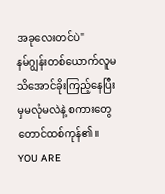အခုလေးတင်ပဲ"
နမ်ဂျွန်းတစ်ယောက်လူမသိအောင်ခိုးကြည့်နေပြီးမှမလုံမလဲနဲ့ စကားတွေတောင်ထစ်ကုန်၏။
YOU ARE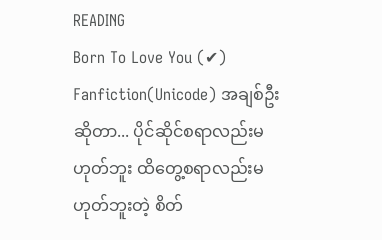READING
Born To Love You (✔)
Fanfiction(Unicode) အချစ်ဦးဆိုတာ... ပိုင်ဆိုင်စရာလည်းမဟုတ်ဘူး ထိတွေ့စရာလည်းမဟုတ်ဘူးတဲ့ စိတ်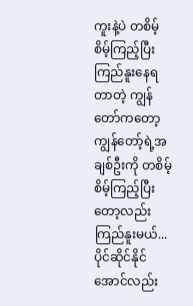ကူးနဲ့ပဲ တစိမ့်စိမ့်ကြည့်ပြီးကြည်နူးနေရတာတဲ့ ကျွန်တော်ကတော့ ကျွန်တော့်ရဲ့အချစ်ဦးကို တစိမ့်စိမ့်ကြည့်ပြီးတော့လည်းကြည်နူးမယ်... ပိုင်ဆိုင်နိုင်အောင်လည်း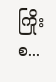ကြိုးစ...